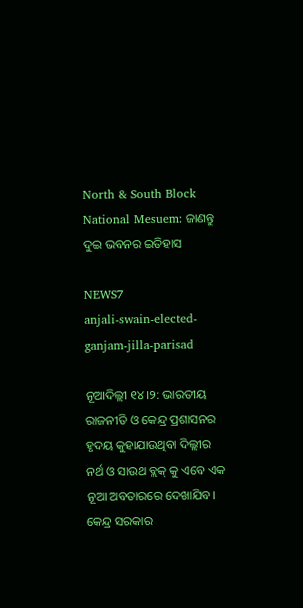North & South Block National Mesuem: ଜାଣନ୍ତୁ ଦୁଇ ଭବନର ଇତିହାସ

NEWS7
anjali-swain-elected-ganjam-jilla-parisad

ନୂଆଦିଲ୍ଲୀ ୧୪।୨: ଭାରତୀୟ ରାଜନୀତି ଓ କେନ୍ଦ୍ର ପ୍ରଶାସନର ହୃଦୟ କୁହାଯାଉଥିବା ଦିଲ୍ଲୀର ନର୍ଥ ଓ ସାଉଥ ବ୍ଲକ୍ କୁ ଏବେ ଏକ ନୂଆ ଅବତାରରେ ଦେଖାଯିବ। କେନ୍ଦ୍ର ସରକାର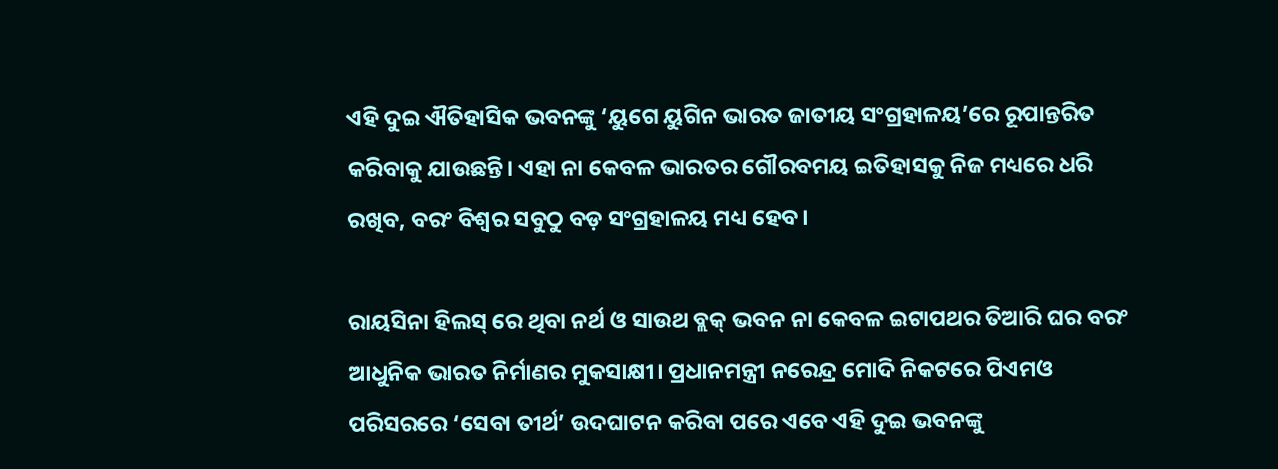ଏହି ଦୁଇ ଐତିହାସିକ ଭବନଙ୍କୁ ‘ୟୁଗେ ୟୁଗିନ ଭାରତ ଜାତୀୟ ସଂଗ୍ରହାଳୟ’ରେ ରୂପାନ୍ତରିତ କରିବାକୁ ଯାଉଛନ୍ତି। ଏହା ନା କେବଳ ଭାରତର ଗୌରବମୟ ଇତିହାସକୁ ନିଜ ମଧ୍ୟରେ ଧରି ରଖିବ, ବରଂ ବିଶ୍ୱର ସବୁଠୁ ବଡ଼ ସଂଗ୍ରହାଳୟ ମଧ୍ୟ ହେବ।

ରାୟସିନା ହିଲସ୍ ରେ ଥିବା ନର୍ଥ ଓ ସାଉଥ ବ୍ଲକ୍ ଭବନ ନା କେବଳ ଇଟାପଥର ତିଆରି ଘର ବରଂ ଆଧୁନିକ ଭାରତ ନିର୍ମାଣର ମୁକସାକ୍ଷୀ। ପ୍ରଧାନମନ୍ତ୍ରୀ ନରେନ୍ଦ୍ର ମୋଦି ନିକଟରେ ପିଏମଓ ପରିସରରେ ‘ସେବା ତୀର୍ଥ’ ଉଦଘାଟନ କରିବା ପରେ ଏବେ ଏହି ଦୁଇ ଭବନଙ୍କୁ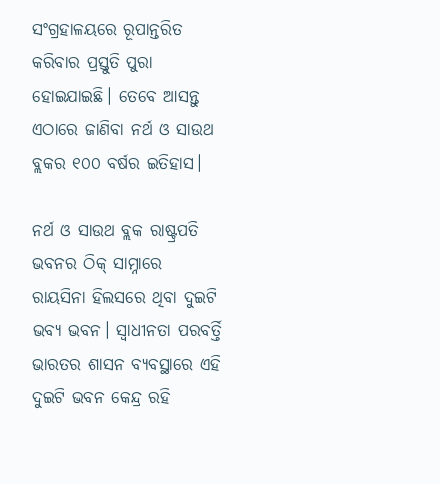ସଂଗ୍ରହାଳୟରେ ରୂପାନ୍ତରିତ କରିବାର ପ୍ରସ୍ତୁତି ପୁରା ହୋଇଯାଇଛି। ତେବେ ଆସନ୍ତୁ ଏଠାରେ ଜାଣିବା ନର୍ଥ ଓ ସାଉଥ ବ୍ଲକର ୧୦୦ ବର୍ଷର ଇତିହାସ।

ନର୍ଥ ଓ ସାଉଥ ବ୍ଲକ ରାଷ୍ଟ୍ରପତି ଭବନର ଠିକ୍ ସାମ୍ନାରେ ରାୟସିନା ହିଲସରେ ଥିବା ଦୁଇଟି ଭବ୍ୟ ଭବନ। ସ୍ୱାଧୀନତା ପରବର୍ତ୍ତି ଭାରତର ଶାସନ ବ୍ୟବସ୍ଥାରେ ଏହି ଦୁଇଟି ଭବନ କେନ୍ଦ୍ର ରହି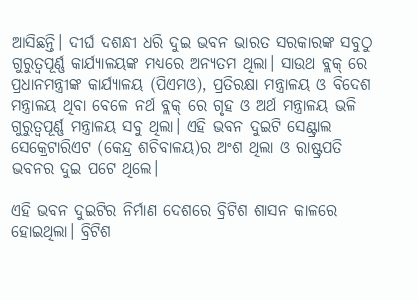ଆସିଛନ୍ତି। ଦୀର୍ଘ ଦଶନ୍ଧୀ ଧରି ଦୁଇ ଭବନ ଭାରତ ସରକାରଙ୍କ ସବୁଠୁ ଗୁରୁତ୍ୱପୂର୍ଣ୍ଣ କାର୍ଯ୍ୟାଳୟଙ୍କ ମଧ୍ୟରେ ଅନ୍ୟତମ ଥିଲା। ସାଉଥ ବ୍ଲକ୍ ରେ ପ୍ରଧାନମନ୍ତ୍ରୀଙ୍କ କାର୍ଯ୍ୟାଳୟ (ପିଏମଓ), ପ୍ରତିରକ୍ଷା ମନ୍ତ୍ରାଳୟ ଓ ବିଦେଶ ମନ୍ତ୍ରାଳୟ ଥିବା ବେଳେ ନର୍ଥ ବ୍ଲକ୍ ରେ ଗୃହ ଓ ଅର୍ଥ ମନ୍ତ୍ରାଳୟ ଭଳି ଗୁରୁତ୍ୱପୂର୍ଣ୍ଣ ମନ୍ତ୍ରାଳୟ ସବୁ ଥିଲା। ଏହି ଭବନ ଦୁଇଟି ସେଣ୍ଟ୍ରାଲ ସେକ୍ରେଟାରିଏଟ (କେନ୍ଦ୍ର ଶଚିବାଳୟ)ର ଅଂଶ ଥିଲା ଓ ରାଷ୍ଟ୍ରପତି ଭବନର ଦୁଇ ପଟେ ଥିଲେ।

ଏହି ଭବନ ଦୁଇଟିର ନିର୍ମାଣ ଦେଶରେ ବ୍ରିଟିଶ ଶାସନ କାଳରେ ହୋଇଥିଲା। ବ୍ରିଟିଶ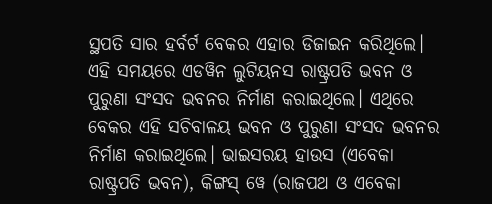ସ୍ଥପତି ସାର ହର୍ବର୍ଟ ବେକର ଏହାର ଡିଜାଇନ କରିଥିଲେ। ଏହି ସମୟରେ ଏଡୱିନ ଲୁଟିୟନସ ରାଷ୍ଟ୍ରପତି ଭବନ ଓ ପୁରୁଣା ସଂସଦ ଭବନର ନିର୍ମାଣ କରାଇଥିଲେ। ଏଥିରେ ବେକର ଏହି ସଚିବାଳୟ ଭବନ ଓ ପୁରୁଣା ସଂସଦ ଭବନର ନିର୍ମାଣ କରାଇଥିଲେ। ଭାଇସରୟ ହାଉସ (ଏବେକା ରାଷ୍ଟ୍ରପତି ଭବନ), କିଙ୍ଗସ୍ ୱେ (ରାଜପଥ ଓ ଏବେକା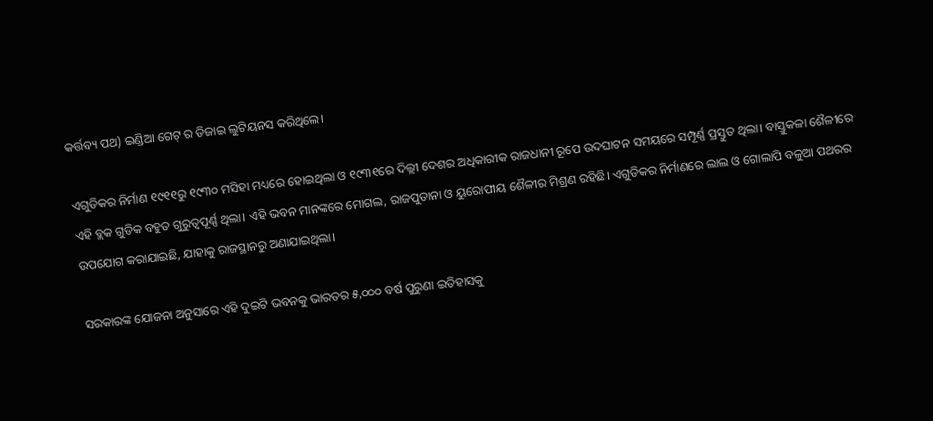କର୍ତ୍ତବ୍ୟ ପଥ) ଇଣ୍ଡିଆ ଗେଟ୍ ର ଡିଜାଇ ଲୁଟିୟନସ କରିଥିଲେ।

ଏଗୁଡିକର ନିର୍ମାଣ ୧୯୧୧ରୁ ୧୯୩୦ ମସିହା ମଧ୍ୟରେ ହୋଇଥିଲା ଓ ୧୯୩୧ରେ ଦିଲ୍ଲୀ ଦେଶର ଅଧିକାରୀକ ରାଜଧାନୀ ରୂପେ ଉଦଘାଟନ ସମୟରେ ସମ୍ପୂର୍ଣ୍ଣ ପ୍ରସ୍ତୁତ ଥିଲା। ବାସ୍ତୁକଳା ଶୈଳୀରେ ଏହି ବ୍ଲକ ଗୁଡିକ ବହୁତ ଗୁରୁତ୍ୱପୂର୍ଣ୍ଣ ଥିଲା। ଏହି ଭବନ ମାନଙ୍କରେ ମୋଗଲ, ରାଜପୁତାନା ଓ ୟୁରୋପୀୟ ଶୈଳୀର ମିଶ୍ରଣ ରହିଛି। ଏଗୁଡିକର ନିର୍ମାଣରେ ଲାଲ ଓ ଗୋଲାପି ବଳୁଆ ପଥରର ଉପଯୋଗ କରାଯାଇଛି, ଯାହାକୁ ରାଜସ୍ଥାନରୁ ଅଣାଯାଇଥିଲା।

ସରକାରଙ୍କ ଯୋଜନା ଅନୁସାରେ ଏହି ଦୁଇଟି ଭବନକୁ ଭାରତର ୫,୦୦୦ ବର୍ଷ ପୁରୁଣା ଇତିହାସକୁ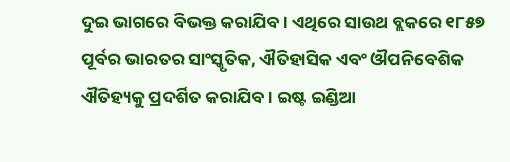ଦୁଇ ଭାଗରେ ବିଭକ୍ତ କରାଯିବ। ଏଥିରେ ସାଉଥ ବ୍ଲକରେ ୧୮୫୭ ପୂର୍ବର ଭାରତର ସାଂସ୍କୃତିକ, ଐତିହାସିକ ଏବଂ ଔପନିବେଶିକ ଐତିହ୍ୟକୁ ପ୍ରଦର୍ଶିତ କରାଯିବ। ଇଷ୍ଟ ଇଣ୍ଡିଆ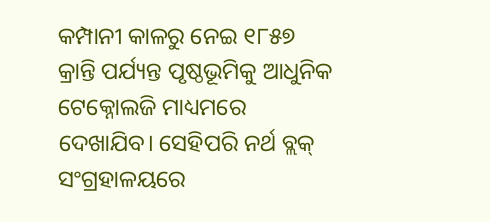କମ୍ପାନୀ କାଳରୁ ନେଇ ୧୮୫୭ କ୍ରାନ୍ତି ପର୍ଯ୍ୟନ୍ତ ପୃଷ୍ଠଭୂମିକୁ ଆଧୁନିକ ଟେକ୍ନୋଲଜି ମାଧ୍ୟମରେ ଦେଖାଯିବ। ସେହିପରି ନର୍ଥ ବ୍ଲକ୍ ସଂଗ୍ରହାଳୟରେ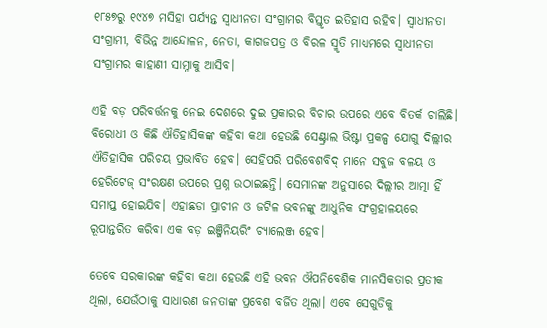୧୮୫୭ରୁ ୧୯୪୭ ମସିହା ପର୍ଯ୍ୟନ୍ତ ସ୍ୱାଧୀନତା ସଂଗ୍ରାମର ବିସ୍ତୃତ ଇତିହାସ ରହିବ। ସ୍ୱାଧୀନତା ସଂଗ୍ରାମୀ, ବିଭିନ୍ନ ଆନ୍ଦୋଳନ, ନେତା, କାଗଜପତ୍ର ଓ ବିରଳ ସ୍ମୃତି ମାଧ୍ୟମରେ ସ୍ୱାଧୀନତା ସଂଗ୍ରାମର କାହାଣୀ ସାମ୍ନାକୁ ଆସିବ।

ଏହି ବଡ଼ ପରିବର୍ତ୍ତନକୁ ନେଇ ଦେଶରେ ଦୁଇ ପ୍ରକାରର ବିଚାର ଉପରେ ଏବେ ବିତର୍କ ଚାଲିଛି। ବିରୋଧୀ ଓ କିଛି ଐତିହାସିକଙ୍କ କହିବା କଥା ହେଉଛି ସେଣ୍ଟ୍ରାଲ ଭିଷ୍ଟା ପ୍ରକଳ୍ପ ଯୋଗୁ ଦିଲ୍ଲୀର ଐତିହାସିକ ପରିଚୟ ପ୍ରଭାବିତ ହେବ। ସେହିପରି ପରିବେଶବିଦ୍ ମାନେ ସବୁଜ ବଳୟ ଓ ହେରିଟେଜ୍ ସଂରକ୍ଷଣ ଉପରେ ପ୍ରଶ୍ନ ଉଠାଇଛନ୍ତି। ସେମାନଙ୍କ ଅନୁସାରେ ଦିଲ୍ଲୀର ଆତ୍ମା ହିଁ ସମାପ୍ତ ହୋଇଯିବ। ଏହାଛଡା ପ୍ରାଚୀନ ଓ ଜଟିଳ ଭବନଙ୍କୁ ଆଧୁନିକ ସଂଗ୍ରହାଳୟରେ ରୂପାନ୍ତରିତ କରିବା ଏକ ବଡ଼ ଇଞ୍ଜିନିୟରିଂ ଚ୍ୟାଲେଞ୍ଜ ହେବ।

ତେବେ ସରକାରଙ୍କ କହିବା କଥା ହେଉଛି ଏହି ଭବନ ଔପନିବେଶିକ ମାନସିକତାର ପ୍ରତୀକ ଥିଲା, ଯେଉଁଠାକୁ ସାଧାରଣ ଜନତାଙ୍କ ପ୍ରବେଶ ବର୍ଜିତ ଥିଲା। ଏବେ ସେଗୁଡିକୁ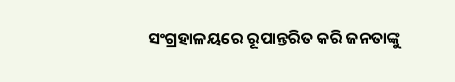ସଂଗ୍ରହାଳୟରେ ରୂପାନ୍ତରିତ କରି ଜନତାଙ୍କୁ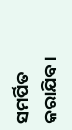ସମର୍ପିତ କରାଯିବ।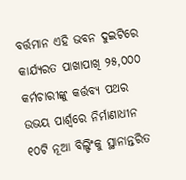ବର୍ତ୍ତମାନ ଏହି ଭବନ ଦୁଇଟିରେ କାର୍ଯ୍ୟରତ ପାଖାପାଖି ୨୫,୦୦୦ କର୍ମଚାରୀଙ୍କୁ କର୍ତ୍ତବ୍ୟ ପଥର ଉଭୟ ପାର୍ଶ୍ୱରେ ନିର୍ମାଣାଧୀନ ୧୦ଟି ନୂଆ ବିଲ୍ଡିଂକୁ ସ୍ଥାନାନ୍ତରିତ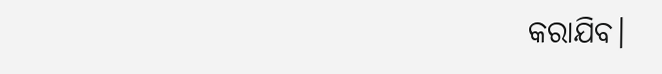କରାଯିବ।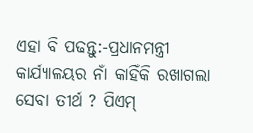ଏହା ବି ପଢନ୍ତୁ:-ପ୍ରଧାନମନ୍ତ୍ରୀ କାର୍ଯ୍ୟାଳୟର ନାଁ କାହିଁକି ରଖାଗଲା ସେବା ତୀର୍ଥ ? ପିଏମ୍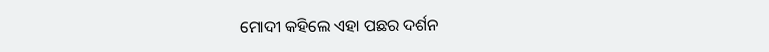ମୋଦୀ କହିଲେ ଏହା ପଛର ଦର୍ଶନ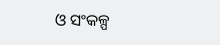ଓ ସଂକଳ୍ପ